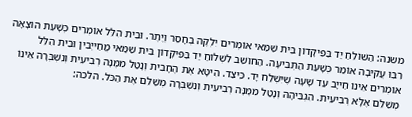משנה: הַשּׁוֹלֵחַ יַד בַּפִּיקָּדוֹן בֵּית שַׁמַּאי אוֹמְרִים יִלְקֶה בְחָסֵר וְיֶתֶר. וּבֵית הִלֵּל אוֹמְרִים כְּשָׁעַת הוֹצָאָה רִבִּוּ עֲקִיבָה אוֹמֵר כְּשָׁעַת הַתְּבִיעָה. הַחוֹשֵׁב לִשְׁלוֹחַ יַד בַּפִּיקָּדוֹן בֵּית שַׁמַּאי מֲחַייְבִין וּבֵית הִלֵּל אוֹמְרִים אֵינוֹ חַייָב עַד שָׁעָה שֶׁיִּשְׁלַח יָד. כֵּיצַד. הִיטָּא אֶת הֶחָבִית וְנָטַל מִמֶּנָּה רְבִיעִית וְנִשְׁבְּרָה אֵינוֹ מְשַׁלֵּם אֶלָּא רְבִיעִית. הִגְבִּיהָהּ וְנָטַל מִמֶּנָּה רְבִיעִית וְנִשְׁבְּרָה מְשַׁלֵּם אֶת הַכֹּל. הלכה: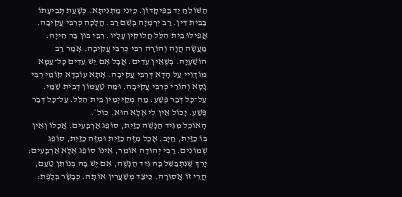הַשּׁוֹלֵחַ יַד בַּפִּיקָּדוֹן. כֵּינִי מַתְנִיתָא. כְּשָׁעַת תְּבִיעָתוֹ בַּבֵּית דִּין. רַב יִרְמְיָה בְשֵׁם רַב. הֲלָכָה כְּרִבִּי עֲקִיבָה. אֲפִילוּ בֵית הִלֵּל חֲלוּקִין עָלָיו. רִבִּי בּוּן בַּר חִייָה. מַעֲשֶׂה הֲוָה וְהוֹרָה רִבִּי כְּרִבִּי עֲקִיבָה. אָמַר רַב הוֹשַׁעְיָה. בְּשֶׁאֵין עֵדִים. אֲבָל אִם יֵשׁ עֵדִים כָּל־עַמָּא מוֹדְוֵיי עַל הָדָא דְּרִבִּי עֲקִיבָה. אָתָא עוֹבְדָא קוֹמֵי רִבִּי נָסָא וְהוֹרֵי כְּרִבִּי עֲקִיבָה. וּמַה טַעֲמוֹן דְּבֵית שַׁמַּי. עַל־כָּל דְּבַר פֶּשַׁע. מַה מְקַייְמִין בֵּית הִלֵּל. עַל־כָּל דְּבַר פֶּשַׁע. יָכוֹל אֵין לִי אֶלָּא הוּא. כול׳.
הָאוֹכֵל מִגִּיד הַנָּשֶׁה כַזַּיִת, סוֹפֵג אַרְבָּעִים. אֲכָלוֹ וְאֵין בּוֹ כַזַּיִת, חַיָּב. אָכַל מִזֶּה כַזַּיִת וּמִזֶּה כַזַּיִת, סוֹפֵג שְׁמוֹנִים. רַבִּי יְהוּדָה אוֹמֵר, אֵינוֹ סוֹפֵג אֶלָּא אַרְבָּעִים:
יָרֵךְ שֶׁנִּתְבַּשֵּׁל בָּהּ גִּיד הַנָּשֶׁה, אִם יֶשׁ בָּהּ בְּנוֹתֵן טַעַם, הֲרֵי זוֹ אֲסוּרָה. כֵּיצַד מְשַׁעֲרִין אוֹתָהּ. כְּבָשָׂר בְּלָפֶת: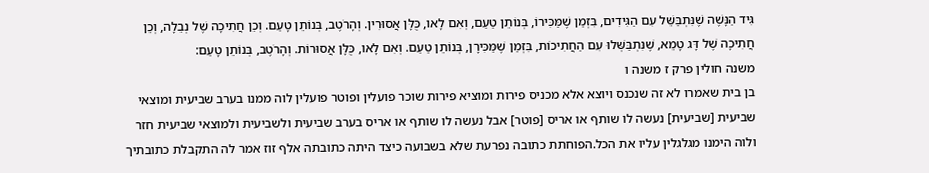גִּיד הַנָּשֶׁה שֶׁנִּתְבַּשֵּׁל עִם הַגִּידִים, בִּזְמַן שֶׁמַּכִּירוֹ, בְּנוֹתֵן טַעַם, וְאִם לָאו, כֻּלָּן אֲסוּרִין. וְהָרֹטֶב, בְּנוֹתֵן טָעַם. וְכֵן חֲתִיכָה שֶׁל נְבֵלָה, וְכֵן חֲתִיכָה שֶׁל דָּג טָמֵא, שֶׁנִּתְבַּשְּׁלוּ עִם הַחֲתִיכוֹת, בִּזְמַן שֶׁמַּכִּירָן, בְּנוֹתֵן טַעַם. וְאִם לָאו, כֻּלָּן אֲסוּרוֹת. וְהָרֹטֶב, בְּנוֹתֵן טָעַם:
משנה חולין פרק ז משנה ו
בן בית שאמרו לא זה שנכנס ויוצא אלא מכניס פירות ומוציא פירות שוכר פועלין ופוטר פועלין לוה ממנו בערב שביעית ומוצאי שביעית [שביעית] נעשה לו שותף או אריס [פוטר] אבל נעשה לו שותף או אריס בערב שביעית ולשביעית ולמוצאי שביעית חזר ולוה הימנו מגלגלין עליו את הכל.הפוחתת כתובה נפרעת שלא בשבועה כיצד היתה כתובתה אלף זוז אמר לה התקבלת כתובתיך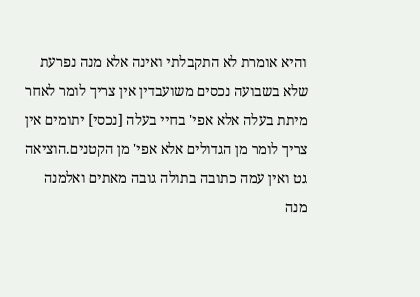והיא אומרת לא התקבלתי ואינה אלא מנה נפרעת שלא בשבועה נכסים משועבדין אין צריך לומר לאחר מיתת בעלה אלא אפי' בחיי בעלה [נכסי] יתומים אין צריך לומר מן הגדולים אלא אפי' מן הקטנים.הוציאה גט ואין עמה כתובה בתולה גובה מאתים ואלמנה מנה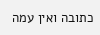כתובה ואין עמה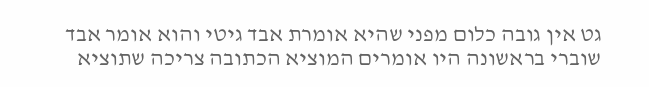גט אין גובה כלום מפני שהיא אומרת אבד גיטי והוא אומר אבד שוברי בראשונה היו אומרים המוציא הכתובה צריכה שתוציא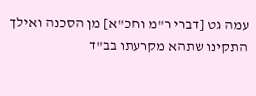עמה גט [דברי ר"מ וחכ"א] מן הסכנה ואילך התקינו שתהא מקרעתו בב"ד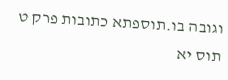וגובה בו.תוספתא כתובות פרק ט תוס יא